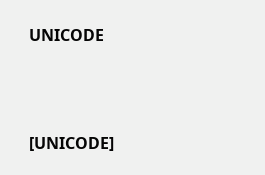UNICODE



[UNICODE]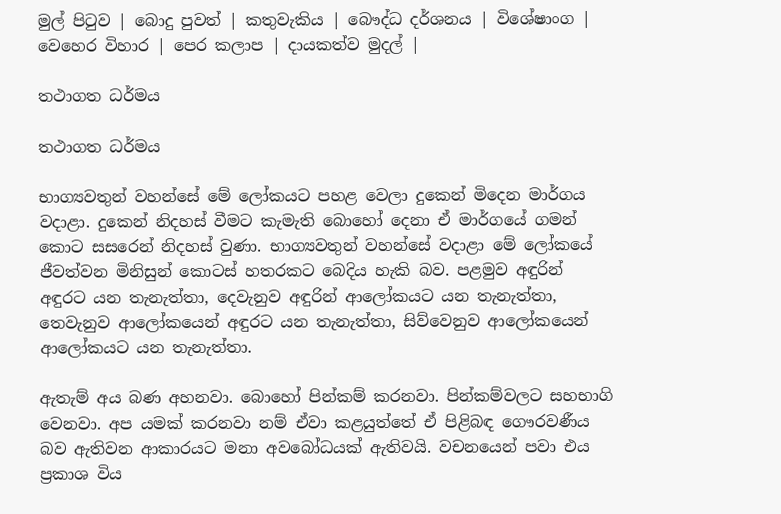මුල් පිටුව | බොදු පුවත් | කතුවැකිය | බෞද්ධ දර්ශනය | විශේෂාංග | වෙහෙර විහාර | පෙර කලාප | දායකත්ව මුදල් |

තථාගත ධර්මය

තථාගත ධර්මය

භාග්‍යවතුන් වහන්සේ මේ ලෝකයට පහළ වෙලා දුකෙන් මිදෙන මාර්ගය වදාළා. දුකෙන් නිදහස් වීමට කැමැති බොහෝ දෙනා ඒ මාර්ගයේ ගමන් කොට සසරෙන් නිදහස් වුණා. භාග්‍යවතුන් වහන්සේ වදාළා මේ ලෝකයේ ජීවත්වන මිනිසුන් කොටස් හතරකට බෙදිය හැකි බව. පළමුව අඳුරින් අඳුරට යන තැනැත්තා, දෙවැනුව අඳුරින් ආලෝකයට යන තැනැත්තා, තෙවැනුව ආලෝකයෙන් අඳුරට යන තැනැත්තා, සිව්වෙනුව ආලෝකයෙන් ආලෝකයට යන තැනැත්තා.

ඇතැම් අය බණ අහනවා. බොහෝ පින්කම් කරනවා. පින්කම්වලට සහභාගි වෙනවා. අප යමක් කරනවා නම් ඒවා කළයුත්තේ ඒ පිළිබඳ ගෞරවණීය බව ඇතිවන ආකාරයට මනා අවබෝධයක් ඇතිවයි. වචනයෙන් පවා එය ප්‍රකාශ විය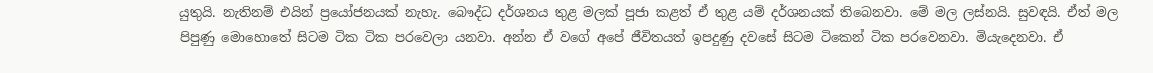යුතුයි. නැතිනම් එයින් ප්‍රයෝජනයක් නැහැ. බෞද්ධ දර්ශනය තුළ මලක් පූජා කළත් ඒ තුළ යම් දර්ශනයක් තිබෙනවා. මේ මල ලස්නයි. සුවඳයි. ඒත් මල පිපුණු මොහොතේ සිටම ටික ටික පරවෙලා යනවා. අන්න ඒ වගේ අපේ ජීවිතයත් ඉපදුණු දවසේ සිටම ටිකෙන් ටික පරවෙනවා. මියැදෙනවා. ඒ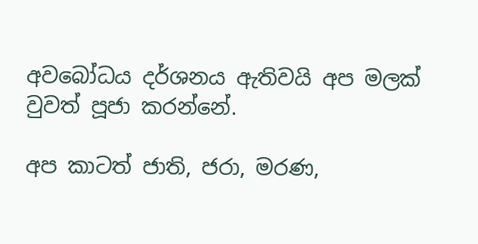අවබෝධය දර්ශනය ඇතිවයි අප මලක් වුවත් පූජා කරන්නේ.

අප කාටත් ජාති, ජරා, මරණ,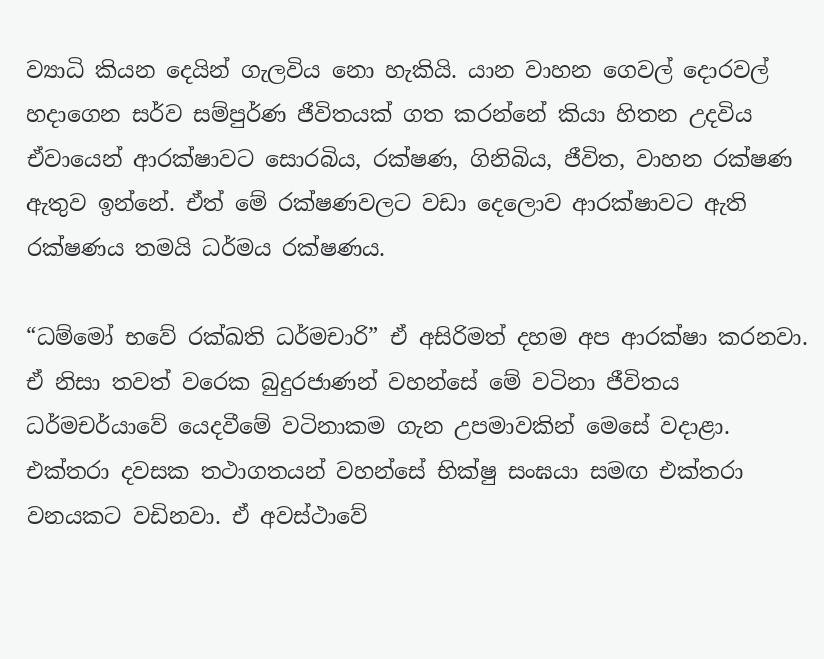ව්‍යාධි කියන දෙයින් ගැලවිය නො හැකියි. යාන වාහන ගෙවල් දොරවල් හදාගෙන සර්ව සම්පුර්ණ ජීවිතයක් ගත කරන්නේ කියා හිතන උදවිය ඒවායෙන් ආරක්ෂාවට සොරබිය, රක්ෂණ, ගිනිබිය, ජීවිත, වාහන රක්ෂණ ඇතුව ඉන්නේ. ඒත් මේ රක්ෂණවලට වඩා දෙලොව ආරක්ෂාවට ඇති රක්ෂණය තමයි ධර්මය රක්ෂණය.

“ධම්මෝ භවේ රක්ඛති ධර්මචාරි” ඒ අසිරිමත් දහම අප ආරක්ෂා කරනවා. ඒ නිසා තවත් වරෙක බුදුරජාණන් වහන්සේ මේ වටිනා ජීවිතය ධර්මචර්යාවේ යෙදවීමේ වටිනාකම ගැන උපමාවකින් මෙසේ වදාළා. එක්තරා දවසක තථාගතයන් වහන්සේ භික්ෂු සංඝයා සමඟ එක්තරා වනයකට වඩිනවා. ඒ අවස්ථාවේ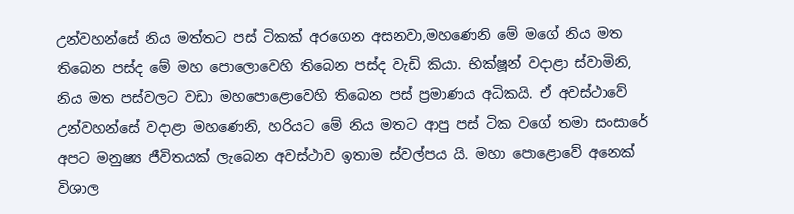උන්වහන්සේ නිය මත්තට පස් ටිකක් අරගෙන අසනවා,මහණෙනි මේ මගේ නිය මත තිබෙන පස්ද මේ මහ පොලොවෙහි තිබෙන පස්ද වැඩි කියා. භික්ෂූන් වදාළා ස්වාමිනි, නිය මත පස්වලට වඩා මහපොළොවෙහි තිබෙන පස් ප්‍රමාණය අධිකයි. ඒ අවස්ථාවේ උන්වහන්සේ වදාළා මහණෙනි, හරියට මේ නිය මතට ආපු පස් ටික වගේ තමා සංසාරේ අපට මනුෂ්‍ය ජීවිතයක් ලැබෙන අවස්ථාව ඉතාම ස්වල්පය යි. මහා පොළොවේ අනෙක් විශාල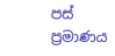පස් ප්‍රමාණය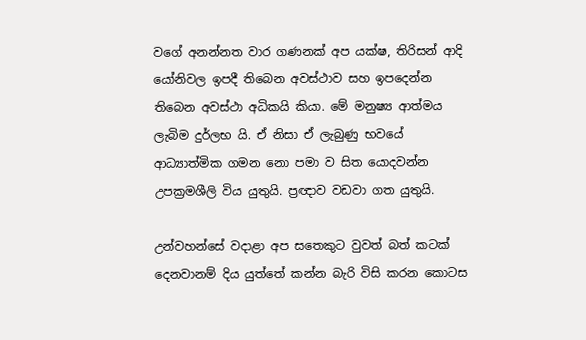වගේ අනන්නත වාර ගණනක් අප යක්ෂ, තිරිසන් ආදි යෝනිවල ඉපදී තිබෙන අවස්ථාව සහ ඉපදෙන්න තිබෙන අවස්ථා අධිකයි කියා. මේ මනුෂ්‍ය ආත්මය ලැබිම දුර්ලභ යි. ඒ නිසා ඒ ලැබුණු භවයේ ආධ්‍යාත්මික ගමන නො පමා ව සිත යොදවන්න උපක්‍රමශීලි විය යුතුයි. ප්‍රඥාව වඩවා ගත යුතුයි.

උන්වහන්සේ වදාළා අප සතෙකුට වුවත් බත් කටක් දෙනවානම් දිය යුත්තේ කන්න බැරි විසි කරන කොටස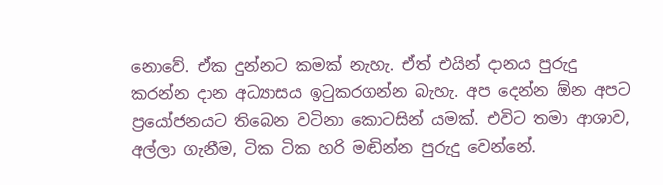නොවේ. ඒක දුන්නට කමක් නැහැ. ඒත් එයින් දානය පුරුදු කරන්න දාන අධ්‍යාසය ඉටුකරගන්න බැහැ. අප දෙන්න ඕන අපට ප්‍රයෝජනයට තිබෙන වටිනා කොටසින් යමක්. එවිට තමා ආශාව, අල්ලා ගැනීම, ටික ටික හරි මඬින්න පුරුදු වෙන්නේ.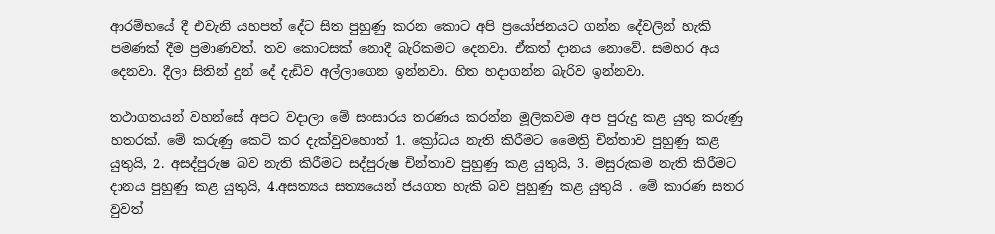ආරම්භයේ දී එවැනි යහපත් දේට සිත පුහුණු කරන කොට අපි ප්‍රයෝජනයට ගන්න දේවලින් හැකි පමණක් දීම ප්‍රමාණවත්. තව කොටසක් නොදී බැරිකමට දෙනවා. ඒකත් දානය නොවේ. සමහර අය දෙනවා. දීලා සිතින් දුන් දේ දැඩිව අල්ලාගෙන ඉන්නවා. හිත හදාගන්න බැරිව ඉන්නවා.

තථාගතයන් වහන්සේ අපට වදාලා මේ සංසාරය තරණය කරන්න මූලිකවම අප පුරුදු කළ යුතු කරුණු හතරක්. මේ කරුණු කෙටි කර දැක්වුවහොත් 1. ක්‍රෝධය නැති කිරීමට මෛත්‍රි චින්තාව පුහුණු කළ යුතුයි, 2. අසද්පුරුෂ බව නැති කිරීමට සද්පුරුෂ චින්තාව පුහුණු කළ යුතුයි, 3. මසුරුකම නැති කිරීමට දානය පුහුණු කළ යුතුයි, 4.අසත්‍යය සත්‍යයෙන් ජයගත හැකි බව පුහුණු කළ යුතුයි . මේ කාරණ සතර වුවත්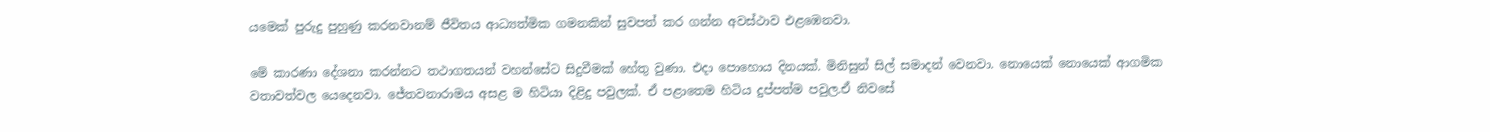යමෙක් පුරුදු පුහුණු කරනවානම් ජීවිතය ආධ්‍යත්මික ගමනකින් සුවපත් කර ගන්න අවස්ථාව එළඹෙනවා.

මේ කාරණා දේශනා කරන්නට තථාගතයන් වහන්සේට සිදුවීමක් හේතු වුණා. එදා පොහොය දිනයක්. මිනිසුන් සිල් සමාදන් වෙනවා. නොයෙක් නොයෙක් ආගමික වතාවත්වල යෙදෙනවා. ජේතවනාරාමය අසළ ම හිටියා දිළිදු පවුලක්. ඒ පළාතෙම හිටිය දුප්පත්ම පවුල.ඒ නිවසේ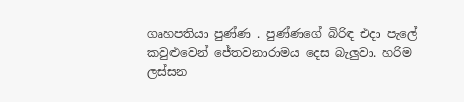ගෘහපතියා පුණ්ණ . පුණ්ණගේ බිරිඳ එදා පැලේ කවුළුවෙන් ජේතවනාරාමය දෙස බැලුවා. හරිම ලස්සන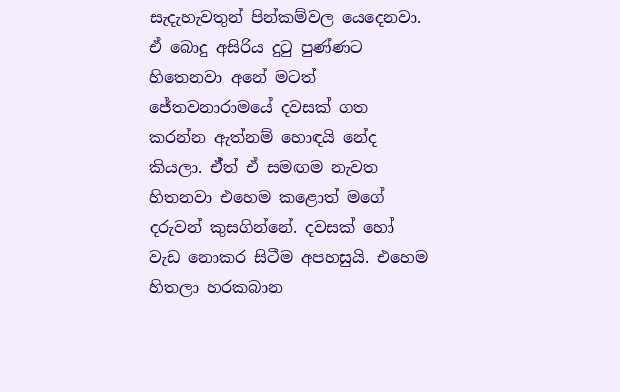සැදැහැවතුන් පින්කම්වල යෙදෙනවා. ඒ බොදු අසිරිය දුටු පුණ්ණට හිතෙනවා අනේ මටත් ජේතවනාරාමයේ දවසක් ගත කරන්න ඇත්නම් හොඳයි නේද කියලා. ඒ්ත් ඒ සමඟම නැවත හිතනවා එහෙම කළොත් මගේ දරුවන් කුසගින්නේ. දවසක් හෝ වැඩ නොකර සිටීම අපහසුයි. එහෙම හිතලා හරකබාන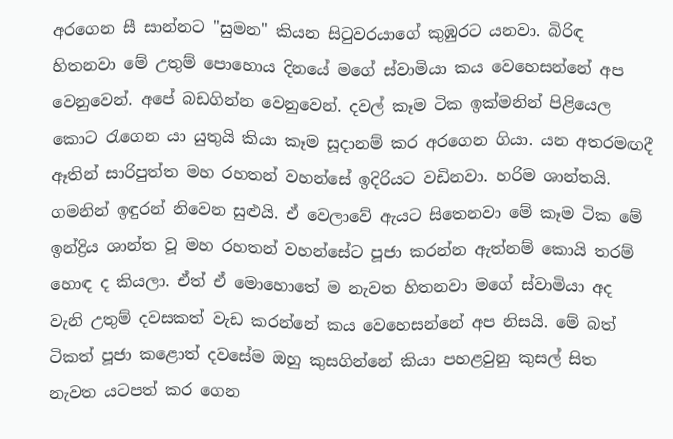අරගෙන සී සාන්නට "සුමන" කියන සිටුවරයාගේ කුඹුරට යනවා. බිරිඳ හිතනවා මේ උතුම් පොහොය දිනයේ මගේ ස්වාමියා කය වෙහෙසන්නේ අප වෙනුවෙන්. අපේ බඩගින්න වෙනුවෙන්. දවල් කෑම ටික ඉක්මනින් පිළියෙල කොට රැගෙන යා යුතුයි කියා කෑම සූදානම් කර අරගෙන ගියා. යන අතරමඟදී ඈතින් සාරිපුත්ත මහ රහතන් වහන්සේ ඉදිරියට වඩිනවා. හරිම ශාන්තයි. ගමනින් ඉඳුරන් නිවෙන සුළුයි. ඒ වෙලාවේ ඇයට සිතෙනවා මේ කෑම ටික මේ ඉන්ද්‍රිය ශාන්ත වූ මහ රහතන් වහන්සේට පූජා කරන්න ඇත්නම් කොයි තරම් හොඳ ද කියලා. ඒත් ඒ මොහොතේ ම නැවත හිතනවා මගේ ස්වාමියා අද වැනි උතුම් දවසකත් වැඩ කරන්නේ කය වෙහෙසන්නේ අප නිසයි. මේ බත් ටිකත් පූජා කළොත් දවසේම ඔහු කුසගින්නේ කියා පහළවුනු කුසල් සිත නැවත යටපත් කර ගෙන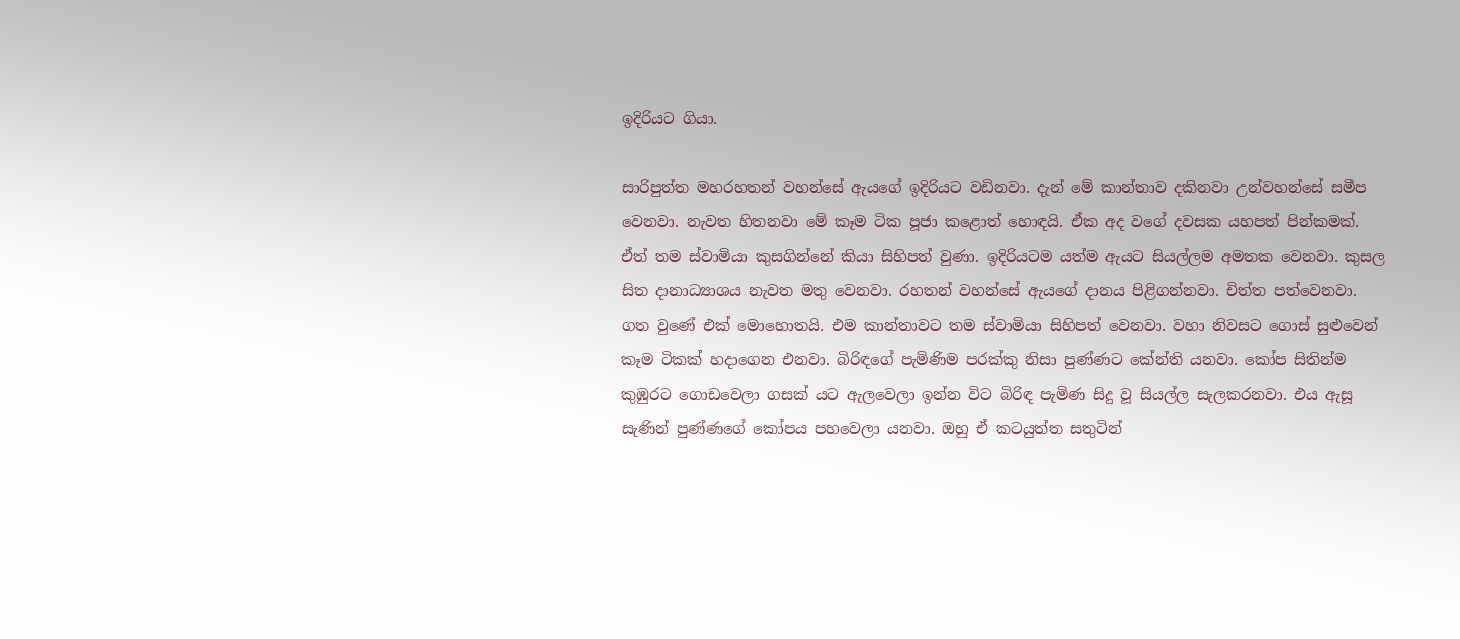ඉදිරියට ගියා.

සාරිපුත්ත මහරහතන් වහන්සේ ඇයගේ ඉදිරියට වඩිනවා. දැන් මේ කාන්තාව දකිනවා උන්වහන්සේ සමීප වෙනවා. නැවත හිතනවා මේ කෑම ටික පූජා කළොත් හොඳයි. ඒක අද වගේ දවසක යහපත් පින්කමක්. ඒත් තම ස්වාමියා කුසගින්නේ කියා සිහිපත් වුණා. ඉදිරියටම යත්ම ඇයට සියල්ලම අමතක වෙනවා. කුසල සිත දානාධ්‍යාශය නැවත මතු වෙනවා. රහතන් වහන්සේ ඇයගේ දානය පිළිගන්නවා. චිත්ත පත්වෙනවා. ගත වුණේ එක් මොහොතයි. එම කාන්තාවට තම ස්වාමියා සිහිපත් වෙනවා. වහා නිවසට ගොස් සුළුවෙන් කෑම ටිකක් හදාගෙන එනවා. බිරිඳගේ පැමිණිම පරක්කු නිසා පුණ්ණට කේන්ති යනවා. කෝප සිතින්ම කුඹුරට ගොඩවෙලා ගසක් යට ඇලවෙලා ඉන්න විට බිරිඳ පැමිණ සිදු වූ සියල්ල සැලකරනවා. එය ඇසූ සැණින් පුණ්ණගේ කෝපය පහවෙලා යනවා. ඔහු ඒ කටයුත්ත සතුටින්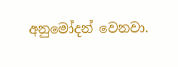අනුමෝදන් වෙනවා.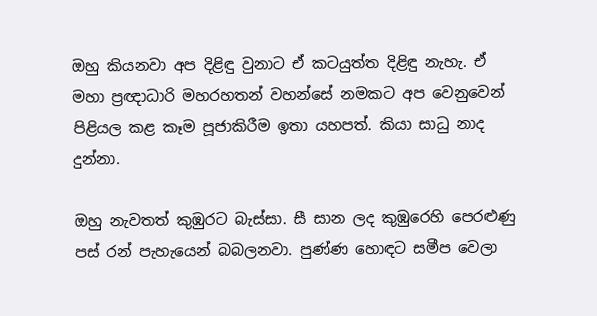ඔහු කියනවා අප දිළිඳු වුනාට ඒ කටයුත්ත දිළිඳු නැහැ. ඒ මහා ප්‍රඥාධාරි මහරහතන් වහන්සේ නමකට අප වෙනුවෙන් පිළියල කළ කෑම පූජාකිරීම ඉතා යහපත්. කියා සාධු නාද දුන්නා.

ඔහු නැවතත් කුඹුරට බැස්සා. සී සාන ලද කුඹුරෙහි පෙරළුණු පස් රන් පැහැයෙන් බබලනවා. පුණ්ණ හොඳට සමීප වෙලා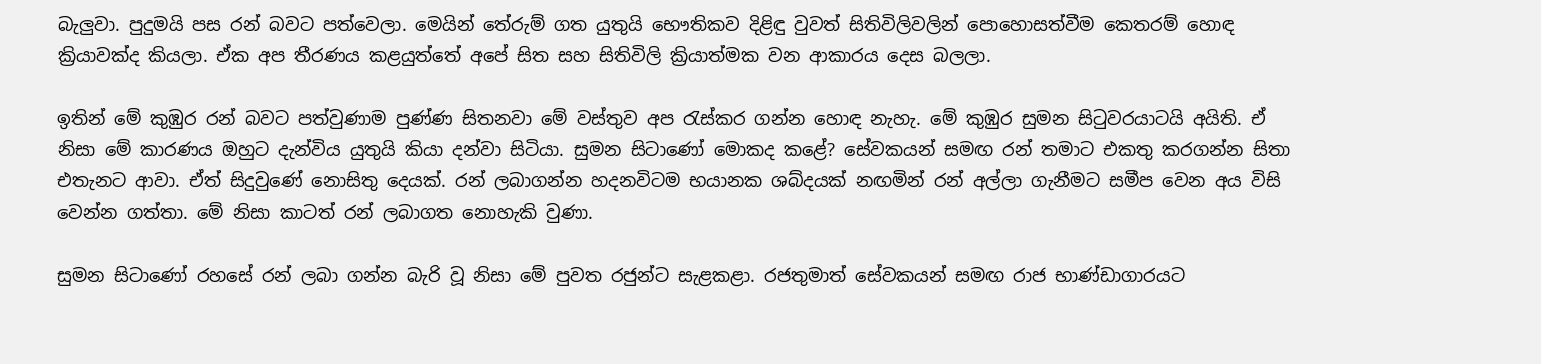බැලුවා. පුදුමයි පස රන් බවට පත්වෙලා. මෙයින් තේරුම් ගත යුතුයි භෞතිකව දිළිඳු වුවත් සිතිවිලිවලින් පොහොසත්වීම කෙතරම් හොඳ ක්‍රියාවක්ද කියලා. ඒක අප තීරණය කළයුත්තේ අපේ සිත සහ සිතිවිලි ක්‍රියාත්මක වන ආකාරය දෙස බලලා.

ඉතින් මේ කුඹුර රන් බවට පත්වුණාම පුණ්ණ සිතනවා මේ වස්තුව අප රැස්කර ගන්න හොඳ නැහැ. මේ කුඹුර සුමන සිටුවරයාටයි අයිති. ඒ නිසා මේ කාරණය ඔහුට දැන්විය යුතුයි කියා දන්වා සිටියා. සුමන සිටාණෝ මොකද කළේ? සේවකයන් සමඟ රන් තමාට එකතු කරගන්න සිතා එතැනට ආවා. ඒත් සිදුවුණේ නොසිතු දෙයක්. රන් ලබාගන්න හදනවිටම භයානක ශබ්දයක් නඟමින් රන් අල්ලා ගැනීමට සමීප වෙන අය විසි වෙන්න ගත්තා. මේ නිසා කාටත් රන් ලබාගත නොහැකි වුණා.

සුමන සිටාණෝ රහසේ රන් ලබා ගන්න බැරි වූ නිසා මේ පුවත රජුන්ට සැළකළා. රජතුමාත් සේවකයන් සමඟ රාජ භාණ්ඩාගාරයට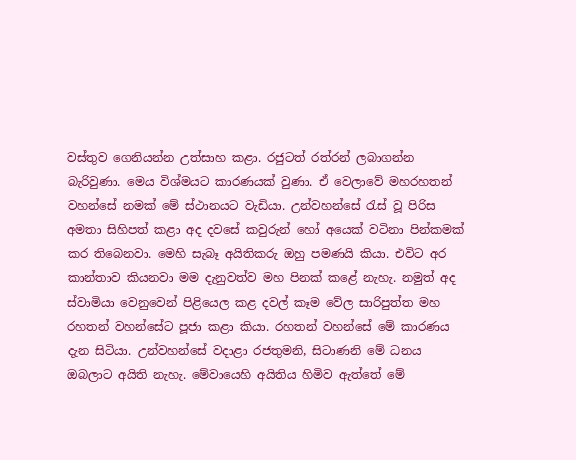වස්තුව ගෙනියන්න උත්සාහ කළා. රජුටත් රත්රන් ලබාගන්න බැරිවුණා. මෙය විශ්මයට කාරණයක් වුණා. ඒ වෙලාවේ මහරහතන් වහන්සේ නමක් මේ ස්ථානයට වැඩියා. උන්වහන්සේ රැස් වූ පිරිස අමතා සිහිපත් කළා අද දවසේ කවුරුන් හෝ අයෙක් වටිනා පින්කමක් කර තිබෙනවා. මෙහි සැබෑ අයිතිකරු ඔහු පමණයි කියා. එවිට අර කාන්තාව කියනවා මම දැනුවත්ව මහ පිනක් කළේ නැහැ. නමුත් අද ස්වාමියා වෙනුවෙන් පිළියෙල කළ දවල් කෑම වේල සාරිපුත්ත මහ රහතන් වහන්සේට පූජා කළා කියා. රහතන් වහන්සේ මේ කාරණය දැන සිටියා. උන්වහන්සේ වදාළා රජතුමනි, සිටාණනි මේ ධනය ඔබලාට අයිති නැහැ. මේවායෙහි අයිතිය හිමිව ඇත්තේ මේ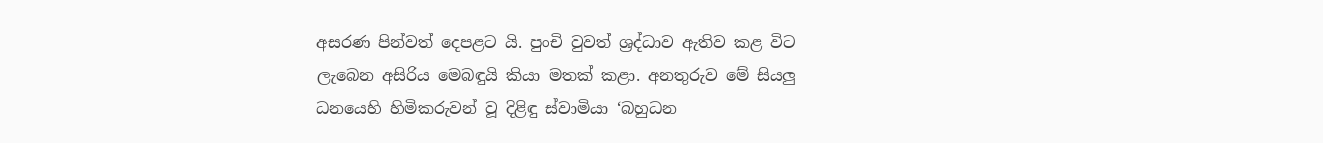අසරණ පින්වත් දෙපළට යි. පුංචි වුවත් ශ්‍රද්ධාව ඇතිව කළ විට ලැබෙන අසිරිය මෙබඳුයි කියා මතක් කළා. අනතුරුව මේ සියලු ධනයෙහි හිමිකරුවන් වූ දිළිඳු ස්වාමියා ‘බහුධන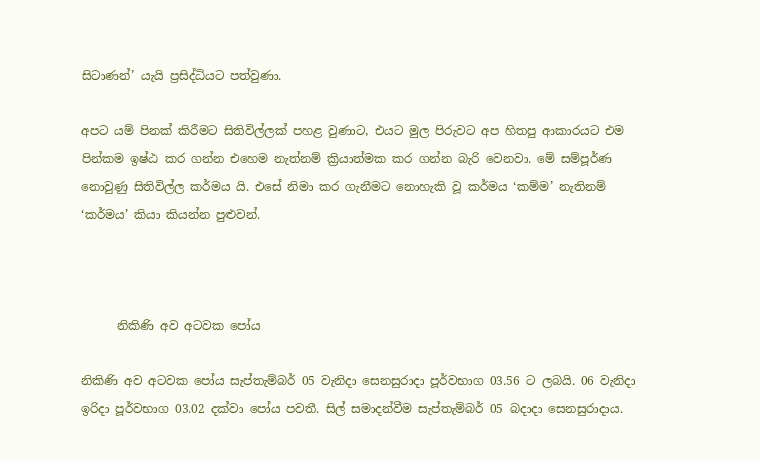සිටාණන්’ යැයි ප්‍රසිද්ධියට පත්වුණා.

අපට යම් පිනක් කිරීමට සිතිවිල්ලක් පහළ වුණාට, එයට මුල පිරුවට අප හිතපු ආකාරයට එම පින්කම ඉෂ්ඨ කර ගන්න එහෙම නැත්නම් ක්‍රියාත්මක කර ගන්න බැරි වෙනවා. මේ සම්පූර්ණ නොවුණු සිතිවිල්ල කර්මය යි. එසේ නිමා කර ගැනීමට නොහැකි වූ කර්මය ‘කම්ම’ නැතිනම් ‘කර්මය’ කියා කියන්න පුළුවන්.



      නිකිණි අව අටවක පෝය

නිකිණි අව අටවක පෝය සැප්තැම්බර් 05 වැනිදා සෙනසුරාදා පූර්වභාග 03.56 ට ලබයි. 06 වැනිදා ඉරිදා පූර්වභාග 03.02 දක්වා පෝය පවතී. සිල් සමාදන්වීම සැප්තැම්බර් 05 බදාදා සෙනසුරාදාය.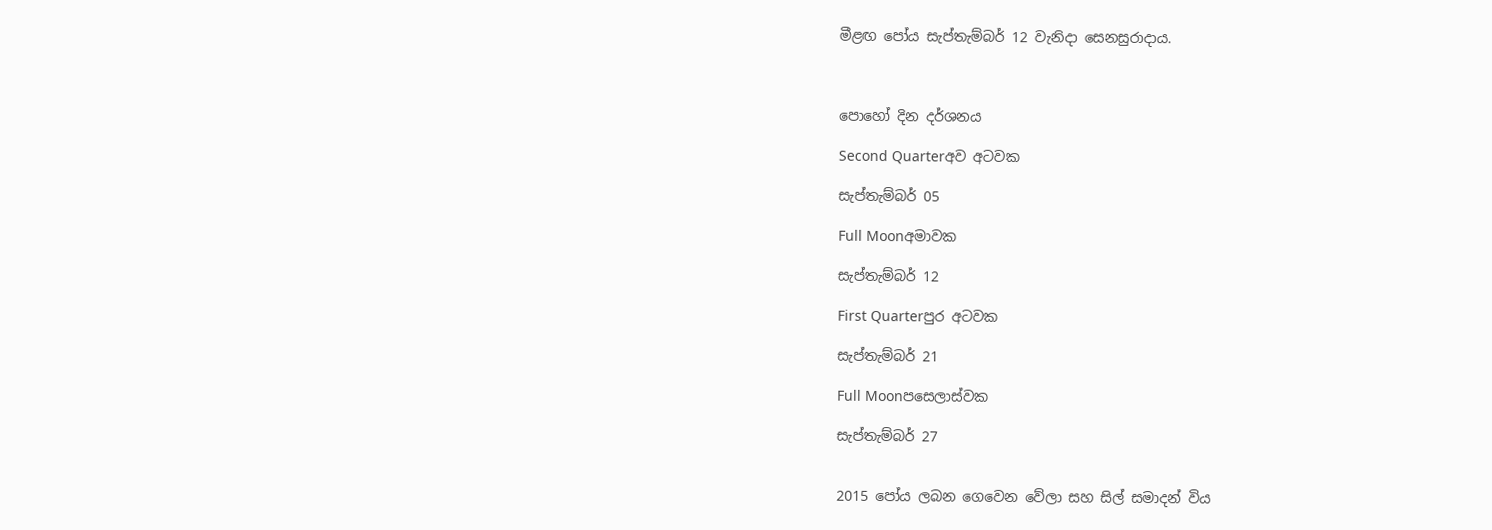මීළඟ පෝය සැප්තැම්බර් 12 වැනිදා සෙනසුරාදාය.



පොහෝ දින දර්ශනය

Second Quarterඅව අටවක

සැප්තැම්බර් 05

Full Moonඅමාවක

සැප්තැම්බර් 12

First Quarterපුර අටවක

සැප්තැම්බර් 21

Full Moonපසෙලාස්වක

සැප්තැම්බර් 27


2015 පෝය ලබන ගෙවෙන වේලා සහ සිල් සමාදන් විය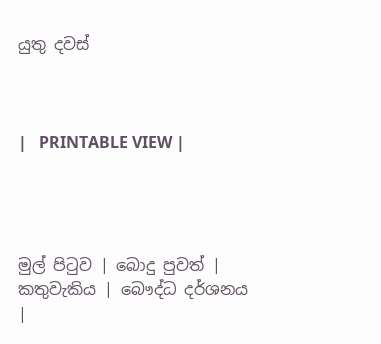යුතු දවස්



|   PRINTABLE VIEW |




මුල් පිටුව | බොදු පුවත් | කතුවැකිය | බෞද්ධ දර්ශනය |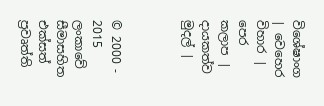විශේෂාංග | වෙහෙර විහාර | පෙර කලාප | දායකත්ව මුදල් |



© 2000 - 2015 ලංකාවේ සීමාසහිත එක්සත් ප්‍රවෘත්ති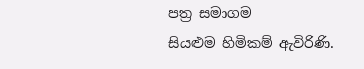පත්‍ර සමාගම
සියළුම හිමිකම් ඇවිරිණි.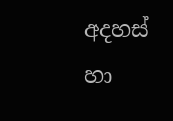අදහස් හා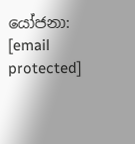යෝජනා: [email protected]